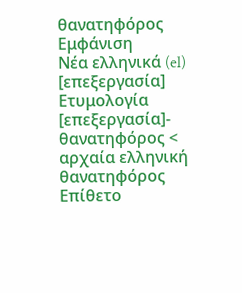θανατηφόρος
Εμφάνιση
Νέα ελληνικά (el)
[επεξεργασία]
Ετυμολογία
[επεξεργασία]- θανατηφόρος < αρχαία ελληνική θανατηφόρος
Επίθετο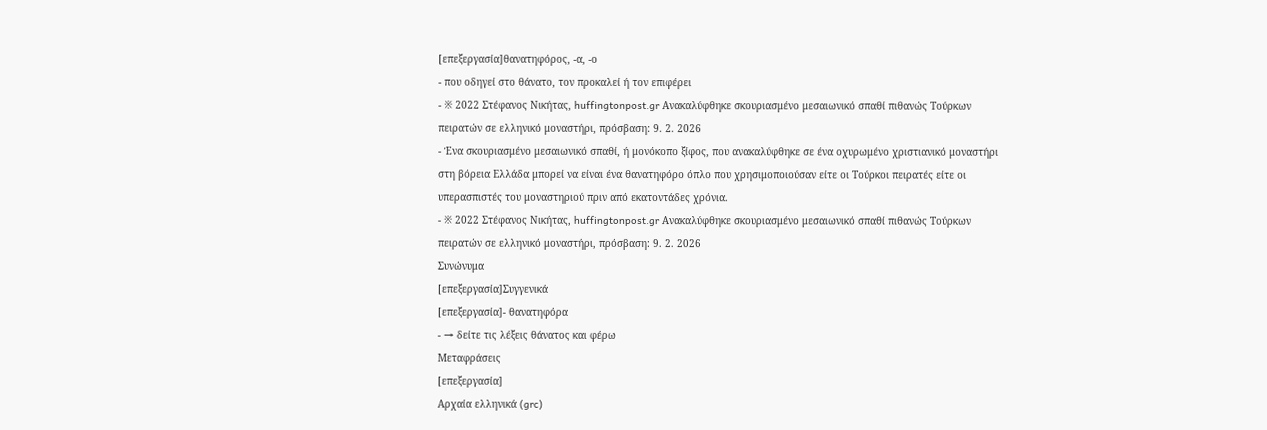[επεξεργασία]θανατηφόρος, -α, -ο
- που οδηγεί στο θάνατο, τον προκαλεί ή τον επιφέρει
- ※ 2022 Στέφανος Νικήτας, huffingtonpost.gr Ανακαλύφθηκε σκουριασμένο μεσαιωνικό σπαθί πιθανώς Τούρκων πειρατών σε ελληνικό μοναστήρι, πρόσβαση: 9. 2. 2026
- Ένα σκουριασμένο μεσαιωνικό σπαθί, ή μονόκοπο ξίφος, που ανακαλύφθηκε σε ένα οχυρωμένο χριστιανικό μοναστήρι στη βόρεια Ελλάδα μπορεί να είναι ένα θανατηφόρο όπλο που χρησιμοποιούσαν είτε οι Τούρκοι πειρατές είτε οι υπερασπιστές του μοναστηριού πριν από εκατοντάδες χρόνια.
- ※ 2022 Στέφανος Νικήτας, huffingtonpost.gr Ανακαλύφθηκε σκουριασμένο μεσαιωνικό σπαθί πιθανώς Τούρκων πειρατών σε ελληνικό μοναστήρι, πρόσβαση: 9. 2. 2026
Συνώνυμα
[επεξεργασία]Συγγενικά
[επεξεργασία]- θανατηφόρα
- → δείτε τις λέξεις θάνατος και φέρω
Μεταφράσεις
[επεξεργασία]
Αρχαία ελληνικά (grc)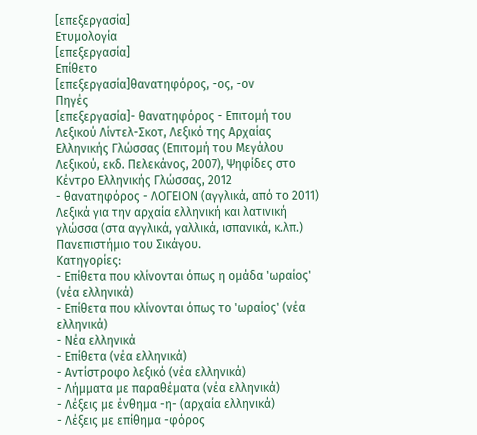[επεξεργασία]
Ετυμολογία
[επεξεργασία]
Επίθετο
[επεξεργασία]θανατηφόρος, -ος, -ον
Πηγές
[επεξεργασία]- θανατηφόρος - Επιτομή του Λεξικού Λίντελ-Σκοτ, Λεξικό της Αρχαίας Ελληνικής Γλώσσας (Επιτομή του Μεγάλου Λεξικού, εκδ. Πελεκάνος, 2007), Ψηφίδες στο Κέντρο Ελληνικής Γλώσσας, 2012
- θανατηφόρος - ΛΟΓΕΙΟΝ (αγγλικά, από το 2011) Λεξικά για την αρχαία ελληνική και λατινική γλώσσα (στα αγγλικά, γαλλικά, ισπανικά, κ.λπ.) Πανεπιστήμιο του Σικάγου.
Κατηγορίες:
- Επίθετα που κλίνονται όπως η ομάδα 'ωραίος' (νέα ελληνικά)
- Επίθετα που κλίνονται όπως το 'ωραίος' (νέα ελληνικά)
- Νέα ελληνικά
- Επίθετα (νέα ελληνικά)
- Αντίστροφο λεξικό (νέα ελληνικά)
- Λήμματα με παραθέματα (νέα ελληνικά)
- Λέξεις με ένθημα -η- (αρχαία ελληνικά)
- Λέξεις με επίθημα -φόρος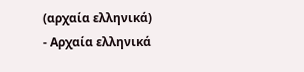(αρχαία ελληνικά)
- Αρχαία ελληνικά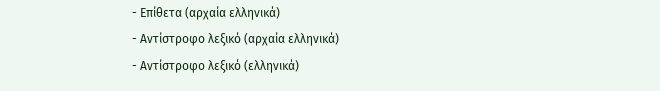- Επίθετα (αρχαία ελληνικά)
- Αντίστροφο λεξικό (αρχαία ελληνικά)
- Αντίστροφο λεξικό (ελληνικά)